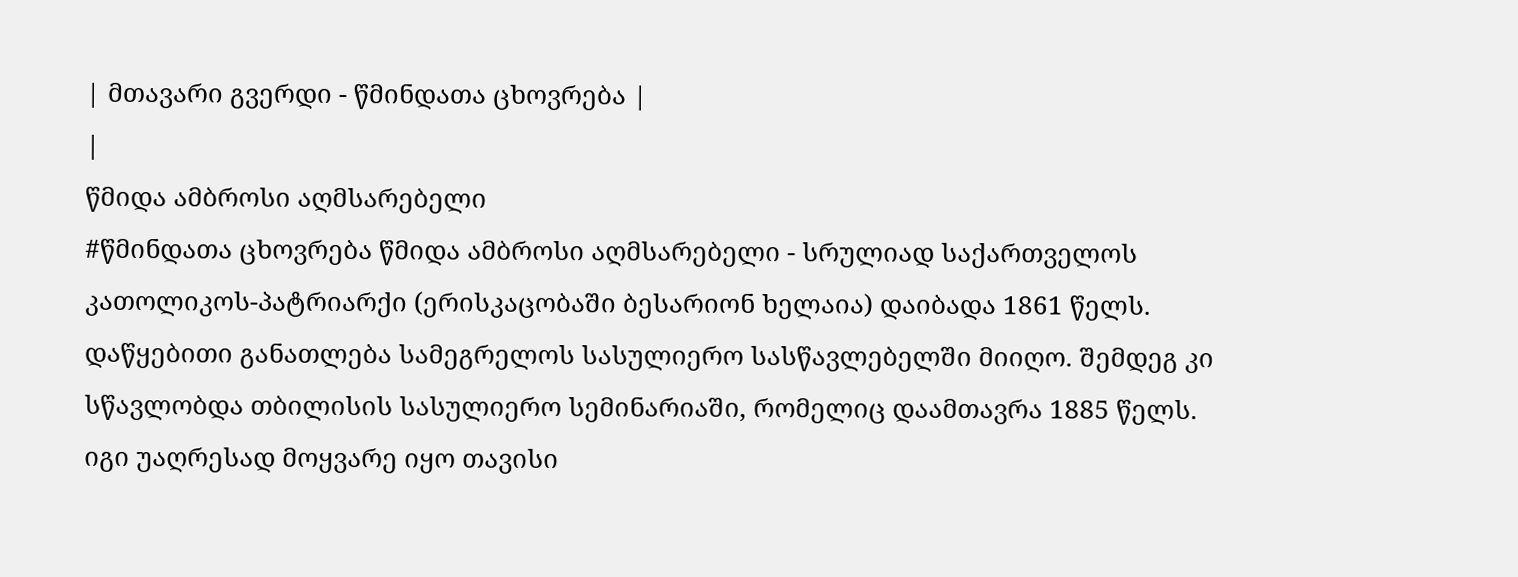| მთავარი გვერდი - წმინდათა ცხოვრება |
|
წმიდა ამბროსი აღმსარებელი
#წმინდათა ცხოვრება წმიდა ამბროსი აღმსარებელი - სრულიად საქართველოს კათოლიკოს-პატრიარქი (ერისკაცობაში ბესარიონ ხელაია) დაიბადა 1861 წელს. დაწყებითი განათლება სამეგრელოს სასულიერო სასწავლებელში მიიღო. შემდეგ კი სწავლობდა თბილისის სასულიერო სემინარიაში, რომელიც დაამთავრა 1885 წელს. იგი უაღრესად მოყვარე იყო თავისი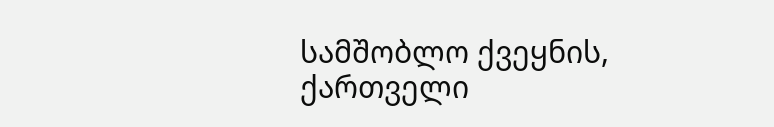სამშობლო ქვეყნის, ქართველი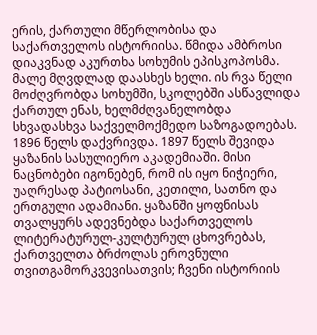ერის, ქართული მწერლობისა და საქართველოს ისტორიისა. წმიდა ამბროსი დიაკვნად აკურთხა სოხუმის ეპისკოპოსმა. მალე მღვდლად დაასხეს ხელი. ის რვა წელი მოძღვრობდა სოხუმში, სკოლებში ასწავლიდა ქართულ ენას, ხელმძღვანელობდა სხვადასხვა საქველმოქმედო საზოგადოებას. 1896 წელს დაქვრივდა. 1897 წელს შევიდა ყაზანის სასულიერო აკადემიაში. მისი ნაცნობები იგონებენ, რომ ის იყო ნიჭიერი, უაღრესად პატიოსანი, კეთილი, სათნო და ერთგული ადამიანი. ყაზანში ყოფნისას თვალყურს ადევნებდა საქართველოს ლიტერატურულ-კულტურულ ცხოვრებას, ქართველთა ბრძოლას ეროვნული თვითგამორკვევისათვის; ჩვენი ისტორიის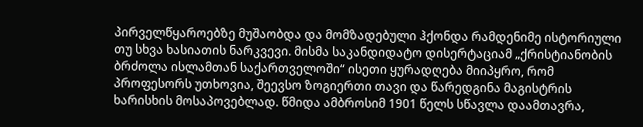პირველწყაროებზე მუშაობდა და მომზადებული ჰქონდა რამდენიმე ისტორიული თუ სხვა ხასიათის ნარკვევი. მისმა საკანდიდატო დისერტაციამ „ქრისტიანობის ბრძოლა ისლამთან საქართველოში“ ისეთი ყურადღება მიიპყრო, რომ პროფესორს უთხოვია, შეევსო ზოგიერთი თავი და წარედგინა მაგისტრის ხარისხის მოსაპოვებლად. წმიდა ამბროსიმ 1901 წელს სწავლა დაამთავრა,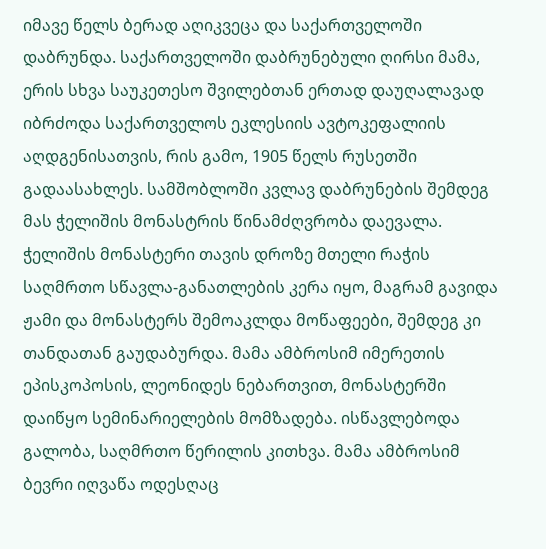იმავე წელს ბერად აღიკვეცა და საქართველოში დაბრუნდა. საქართველოში დაბრუნებული ღირსი მამა, ერის სხვა საუკეთესო შვილებთან ერთად დაუღალავად იბრძოდა საქართველოს ეკლესიის ავტოკეფალიის აღდგენისათვის, რის გამო, 1905 წელს რუსეთში გადაასახლეს. სამშობლოში კვლავ დაბრუნების შემდეგ მას ჭელიშის მონასტრის წინამძღვრობა დაევალა. ჭელიშის მონასტერი თავის დროზე მთელი რაჭის საღმრთო სწავლა-განათლების კერა იყო, მაგრამ გავიდა ჟამი და მონასტერს შემოაკლდა მოწაფეები, შემდეგ კი თანდათან გაუდაბურდა. მამა ამბროსიმ იმერეთის ეპისკოპოსის, ლეონიდეს ნებართვით, მონასტერში დაიწყო სემინარიელების მომზადება. ისწავლებოდა გალობა, საღმრთო წერილის კითხვა. მამა ამბროსიმ ბევრი იღვაწა ოდესღაც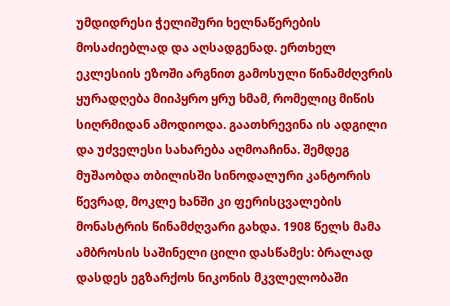უმდიდრესი ჭელიშური ხელნაწერების მოსაძიებლად და აღსადგენად. ერთხელ ეკლესიის ეზოში არგნით გამოსული წინამძღვრის ყურადღება მიიპყრო ყრუ ხმამ, რომელიც მიწის სიღრმიდან ამოდიოდა. გაათხრევინა ის ადგილი და უძველესი სახარება აღმოაჩინა. შემდეგ მუშაობდა თბილისში სინოდალური კანტორის წევრად, მოკლე ხანში კი ფერისცვალების მონასტრის წინამძღვარი გახდა. 1908 წელს მამა ამბროსის საშინელი ცილი დასწამეს: ბრალად დასდეს ეგზარქოს ნიკონის მკვლელობაში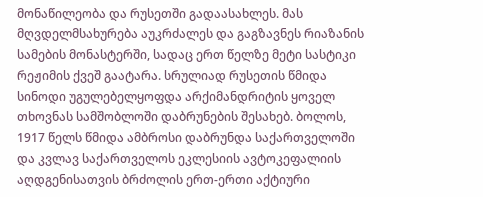მონაწილეობა და რუსეთში გადაასახლეს. მას მღვდელმსახურება აუკრძალეს და გაგზავნეს რიაზანის სამების მონასტერში, სადაც ერთ წელზე მეტი სასტიკი რეჟიმის ქვეშ გაატარა. სრულიად რუსეთის წმიდა სინოდი უგულებელყოფდა არქიმანდრიტის ყოველ თხოვნას სამშობლოში დაბრუნების შესახებ. ბოლოს, 1917 წელს წმიდა ამბროსი დაბრუნდა საქართველოში და კვლავ საქართველოს ეკლესიის ავტოკეფალიის აღდგენისათვის ბრძოლის ერთ-ერთი აქტიური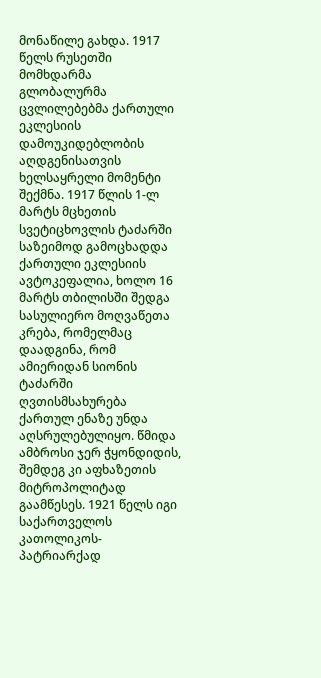მონაწილე გახდა. 1917 წელს რუსეთში მომხდარმა გლობალურმა ცვლილებებმა ქართული ეკლესიის დამოუკიდებლობის აღდგენისათვის ხელსაყრელი მომენტი შექმნა. 1917 წლის 1-ლ მარტს მცხეთის სვეტიცხოვლის ტაძარში საზეიმოდ გამოცხადდა ქართული ეკლესიის ავტოკეფალია, ხოლო 16 მარტს თბილისში შედგა სასულიერო მოღვაწეთა კრება, რომელმაც დაადგინა, რომ ამიერიდან სიონის ტაძარში ღვთისმსახურება ქართულ ენაზე უნდა აღსრულებულიყო. წმიდა ამბროსი ჯერ ჭყონდიდის, შემდეგ კი აფხაზეთის მიტროპოლიტად გაამწესეს. 1921 წელს იგი საქართველოს კათოლიკოს-პატრიარქად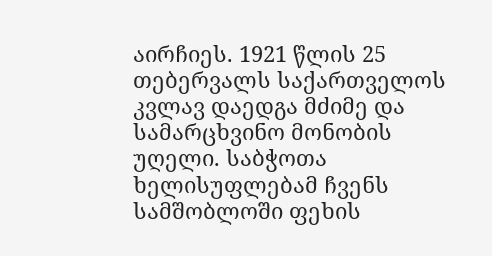აირჩიეს. 1921 წლის 25 თებერვალს საქართველოს კვლავ დაედგა მძიმე და სამარცხვინო მონობის უღელი. საბჭოთა ხელისუფლებამ ჩვენს სამშობლოში ფეხის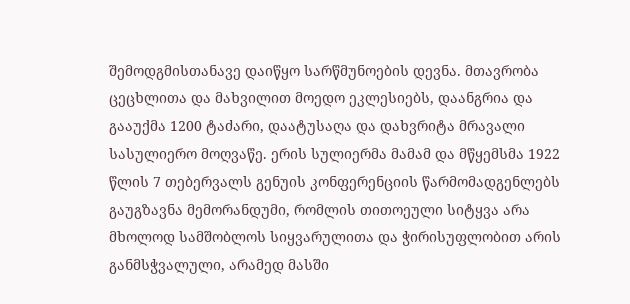შემოდგმისთანავე დაიწყო სარწმუნოების დევნა. მთავრობა ცეცხლითა და მახვილით მოედო ეკლესიებს, დაანგრია და გააუქმა 1200 ტაძარი, დაატუსაღა და დახვრიტა მრავალი სასულიერო მოღვაწე. ერის სულიერმა მამამ და მწყემსმა 1922 წლის 7 თებერვალს გენუის კონფერენციის წარმომადგენლებს გაუგზავნა მემორანდუმი, რომლის თითოეული სიტყვა არა მხოლოდ სამშობლოს სიყვარულითა და ჭირისუფლობით არის განმსჭვალული, არამედ მასში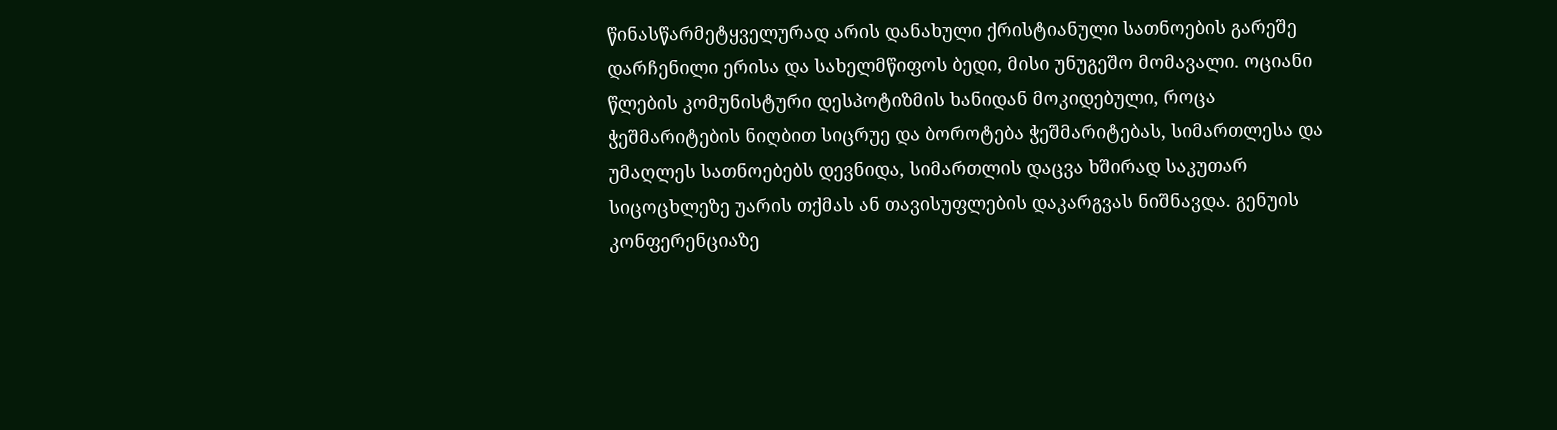წინასწარმეტყველურად არის დანახული ქრისტიანული სათნოების გარეშე დარჩენილი ერისა და სახელმწიფოს ბედი, მისი უნუგეშო მომავალი. ოციანი წლების კომუნისტური დესპოტიზმის ხანიდან მოკიდებული, როცა ჭეშმარიტების ნიღბით სიცრუე და ბოროტება ჭეშმარიტებას, სიმართლესა და უმაღლეს სათნოებებს დევნიდა, სიმართლის დაცვა ხშირად საკუთარ სიცოცხლეზე უარის თქმას ან თავისუფლების დაკარგვას ნიშნავდა. გენუის კონფერენციაზე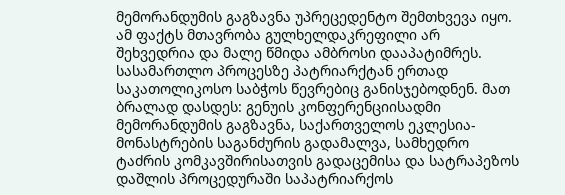მემორანდუმის გაგზავნა უპრეცედენტო შემთხვევა იყო. ამ ფაქტს მთავრობა გულხელდაკრეფილი არ შეხვედრია და მალე წმიდა ამბროსი დააპატიმრეს. სასამართლო პროცესზე პატრიარქტან ერთად საკათოლიკოსო საბჭოს წევრებიც განისჯებოდნენ. მათ ბრალად დასდეს: გენუის კონფერენციისადმი მემორანდუმის გაგზავნა, საქართველოს ეკლესია-მონასტრების საგანძურის გადამალვა, სამხედრო ტაძრის კომკავშირისათვის გადაცემისა და სატრაპეზოს დაშლის პროცედურაში საპატრიარქოს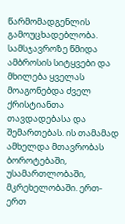წარმომადგენლის გამოუცხადებლობა. სამსჯავროზე წმიდა ამბროსის სიტყვები და მხილება ყველას მოაგონებდა ძველ ქრისტიანთა თავდადებასა და შემართებას. ის თამამად ამხელდა მთავრობას ბოროტებაში, უსამართლობაში, მკრეხელობაში. ერთ-ერთ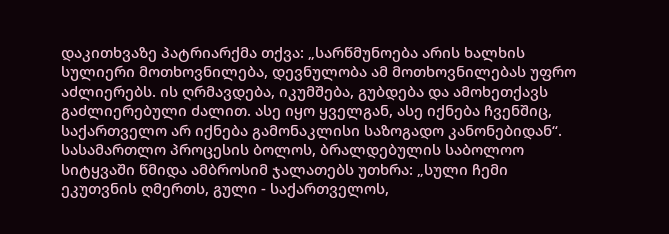დაკითხვაზე პატრიარქმა თქვა: „სარწმუნოება არის ხალხის სულიერი მოთხოვნილება, დევნულობა ამ მოთხოვნილებას უფრო აძლიერებს. ის ღრმავდება, იკუმშება, გუბდება და ამოხეთქავს გაძლიერებული ძალით. ასე იყო ყველგან, ასე იქნება ჩვენშიც, საქართველო არ იქნება გამონაკლისი საზოგადო კანონებიდან“. სასამართლო პროცესის ბოლოს, ბრალდებულის საბოლოო სიტყვაში წმიდა ამბროსიმ ჯალათებს უთხრა: „სული ჩემი ეკუთვნის ღმერთს, გული - საქართველოს,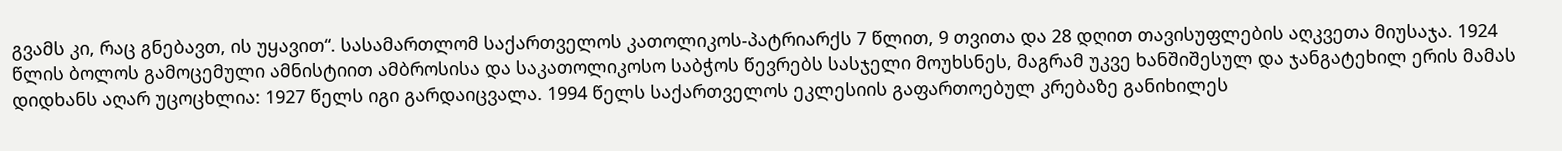გვამს კი, რაც გნებავთ, ის უყავით“. სასამართლომ საქართველოს კათოლიკოს-პატრიარქს 7 წლით, 9 თვითა და 28 დღით თავისუფლების აღკვეთა მიუსაჯა. 1924 წლის ბოლოს გამოცემული ამნისტიით ამბროსისა და საკათოლიკოსო საბჭოს წევრებს სასჯელი მოუხსნეს, მაგრამ უკვე ხანშიშესულ და ჯანგატეხილ ერის მამას დიდხანს აღარ უცოცხლია: 1927 წელს იგი გარდაიცვალა. 1994 წელს საქართველოს ეკლესიის გაფართოებულ კრებაზე განიხილეს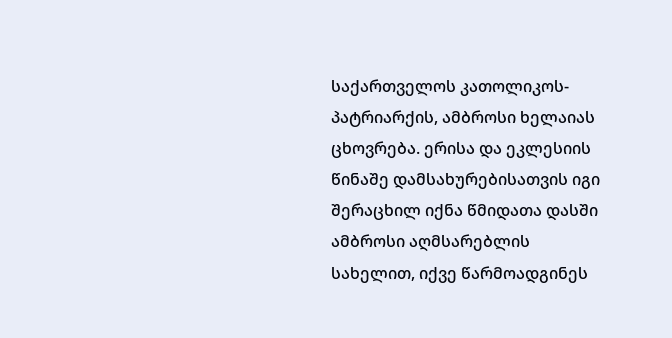საქართველოს კათოლიკოს-პატრიარქის, ამბროსი ხელაიას ცხოვრება. ერისა და ეკლესიის წინაშე დამსახურებისათვის იგი შერაცხილ იქნა წმიდათა დასში ამბროსი აღმსარებლის სახელით, იქვე წარმოადგინეს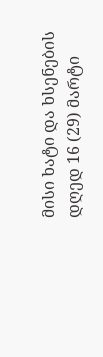მისი ხატი და ხსენების დღედ 16 (29) მარტი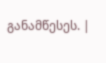განამწესეს. |